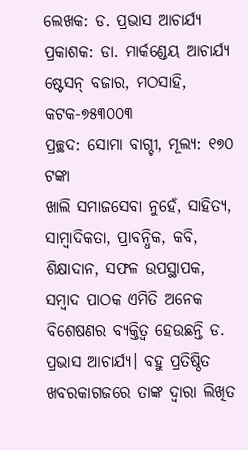ଲେଖକ: ଡ. ପ୍ରଭାସ ଆଚାର୍ଯ୍ୟ
ପ୍ରକାଶକ: ଡା. ମାର୍କଣ୍ଡେୟ ଆଚାର୍ଯ୍ୟ
ଷ୍ଟେସନ୍ ବଜାର, ମଠସାହି, କଟକ-୭୫୩୦୦୩
ପ୍ରଚ୍ଛଦ: ସୋମା ବାଗ୍ଚୀ, ମୂଲ୍ୟ: ୧୭୦ ଟଙ୍କା
ଖାଲି ସମାଜସେବା ନୁହେଁ, ସାହିତ୍ୟ, ସାମ୍ବାଦିକତା, ପ୍ରାବନ୍ଧିକ, କବି, ଶିକ୍ଷାଦାନ, ସଫଳ ଉପସ୍ଥାପକ, ସମ୍ବାଦ ପାଠକ ଏମିତି ଅନେକ ବିଶେଷଣର ବ୍ୟକ୍ତିତ୍ୱ ହେଉଛନ୍ତି ଡ. ପ୍ରଭାସ ଆଚାର୍ଯ୍ୟ। ବହୁ ପ୍ରତିଷ୍ଠିତ ଖବରକାଗଜରେ ତାଙ୍କ ଦ୍ୱାରା ଲିଖିତ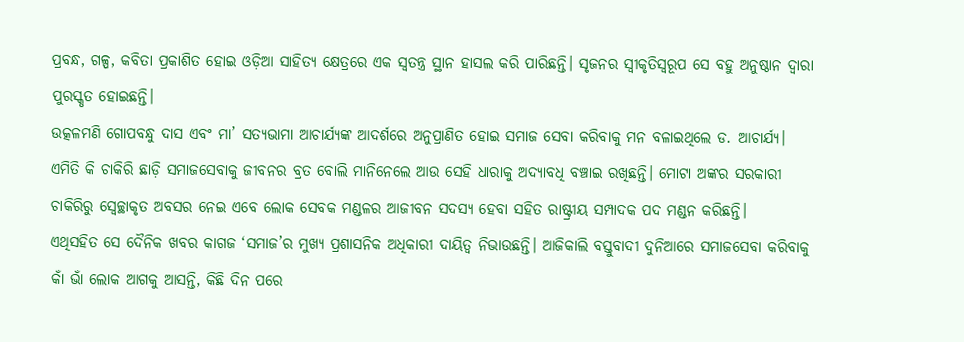ପ୍ରବନ୍ଧ, ଗଳ୍ପ, କବିତା ପ୍ରକାଶିତ ହୋଇ ଓଡ଼ିଆ ସାହିତ୍ୟ କ୍ଷେତ୍ରରେ ଏକ ସ୍ୱତନ୍ତ୍ର ସ୍ଥାନ ହାସଲ କରି ପାରିଛନ୍ତି। ସୃଜନର ସ୍ୱୀକୃତିସ୍ୱରୂପ ସେ ବହୁ ଅନୁଷ୍ଠାନ ଦ୍ୱାରା ପୁରସ୍କୃତ ହୋଇଛନ୍ତି।
ଉତ୍କଳମଣି ଗୋପବନ୍ଧୁ ଦାସ ଏବଂ ମା’ ସତ୍ୟଭାମା ଆଚାର୍ଯ୍ୟଙ୍କ ଆଦର୍ଶରେ ଅନୁପ୍ରାଣିତ ହୋଇ ସମାଜ ସେବା କରିବାକୁ ମନ ବଳାଇଥିଲେ ଡ. ଆଚାର୍ଯ୍ୟ। ଏମିତି କି ଚାକିରି ଛାଡ଼ି ସମାଜସେବାକୁ ଜୀବନର ବ୍ରତ ବୋଲି ମାନିନେଲେ ଆଉ ସେହି ଧାରାକୁ ଅଦ୍ୟାବଧି ବଞ୍ଚାଇ ରଖିଛନ୍ତି। ମୋଟା ଅଙ୍କର ସରକାରୀ ଚାକିରିରୁ ସ୍ୱେଚ୍ଛାକୃତ ଅବସର ନେଇ ଏବେ ଲୋକ ସେବକ ମଣ୍ଡଳର ଆଜୀବନ ସଦସ୍ୟ ହେବା ସହିତ ରାଷ୍ଟ୍ରୀୟ ସମ୍ପାଦକ ପଦ ମଣ୍ଡନ କରିଛନ୍ତି।
ଏଥିସହିତ ସେ ଦୈନିକ ଖବର କାଗଜ ‘ସମାଜ’ର ମୁଖ୍ୟ ପ୍ରଶାସନିକ ଅଧିକାରୀ ଦାୟିତ୍ୱ ନିଭାଉଛନ୍ତି। ଆଜିକାଲି ବସ୍ତୁବାଦୀ ଦୁନିଆରେ ସମାଜସେବା କରିବାକୁ କାଁ ଭାଁ ଲୋକ ଆଗକୁ ଆସନ୍ତି, କିଛି ଦିନ ପରେ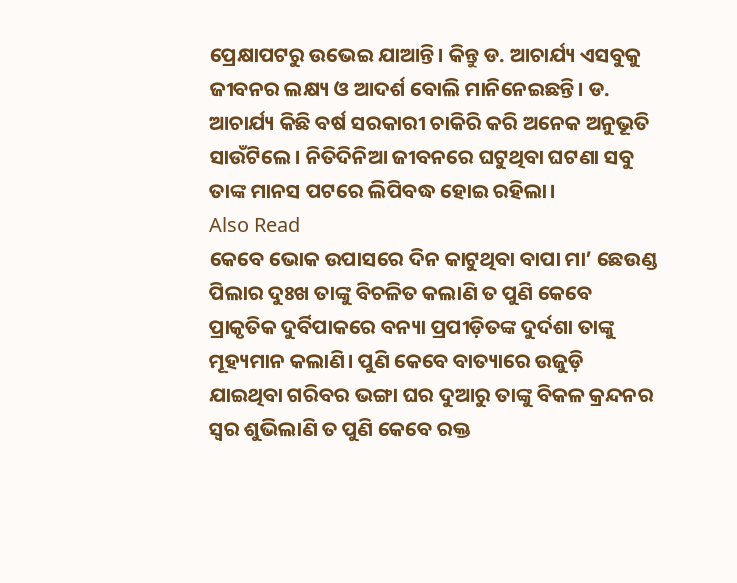ପ୍ରେକ୍ଷାପଟରୁ ଉଭେଇ ଯାଆନ୍ତି। କିନ୍ତୁ ଡ. ଆଚାର୍ଯ୍ୟ ଏସବୁକୁ ଜୀବନର ଲକ୍ଷ୍ୟ ଓ ଆଦର୍ଶ ବୋଲି ମାନିନେଇଛନ୍ତି। ଡ. ଆଚାର୍ଯ୍ୟ କିଛି ବର୍ଷ ସରକାରୀ ଚାକିରି କରି ଅନେକ ଅନୁଭୂତି ସାଉଁଟିଲେ। ନିତିଦିନିଆ ଜୀବନରେ ଘଟୁଥିବା ଘଟଣା ସବୁ ତାଙ୍କ ମାନସ ପଟରେ ଲିପିବଦ୍ଧ ହୋଇ ରହିଲା।
Also Read
କେବେ ଭୋକ ଉପାସରେ ଦିନ କାଟୁଥିବା ବାପା ମା’ ଛେଉଣ୍ଡ ପିଲାର ଦୁଃଖ ତାଙ୍କୁ ବିଚଳିତ କଲାଣି ତ ପୁଣି କେବେ ପ୍ରାକୃତିକ ଦୁର୍ବିପାକରେ ବନ୍ୟା ପ୍ରପୀଡ଼ିତଙ୍କ ଦୁର୍ଦଶା ତାଙ୍କୁ ମୂହ୍ୟମାନ କଲାଣି। ପୁଣି କେବେ ବାତ୍ୟାରେ ଉଜୁଡ଼ି ଯାଇଥିବା ଗରିବର ଭଙ୍ଗା ଘର ଦୁଆରୁ ତାଙ୍କୁ ବିକଳ କ୍ରନ୍ଦନର ସ୍ୱର ଶୁଭିଲାଣି ତ ପୁଣି କେବେ ରକ୍ତ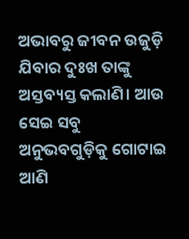ଅଭାବରୁ ଜୀବନ ଉଜୁଡ଼ି ଯିବାର ଦୁଃଖ ତାଙ୍କୁ ଅସ୍ତବ୍ୟସ୍ତ କଲାଣି। ଆଉ ସେଇ ସବୁ ଅନୁଭବଗୁଡ଼ିକୁ ଗୋଟାଇ ଆଣି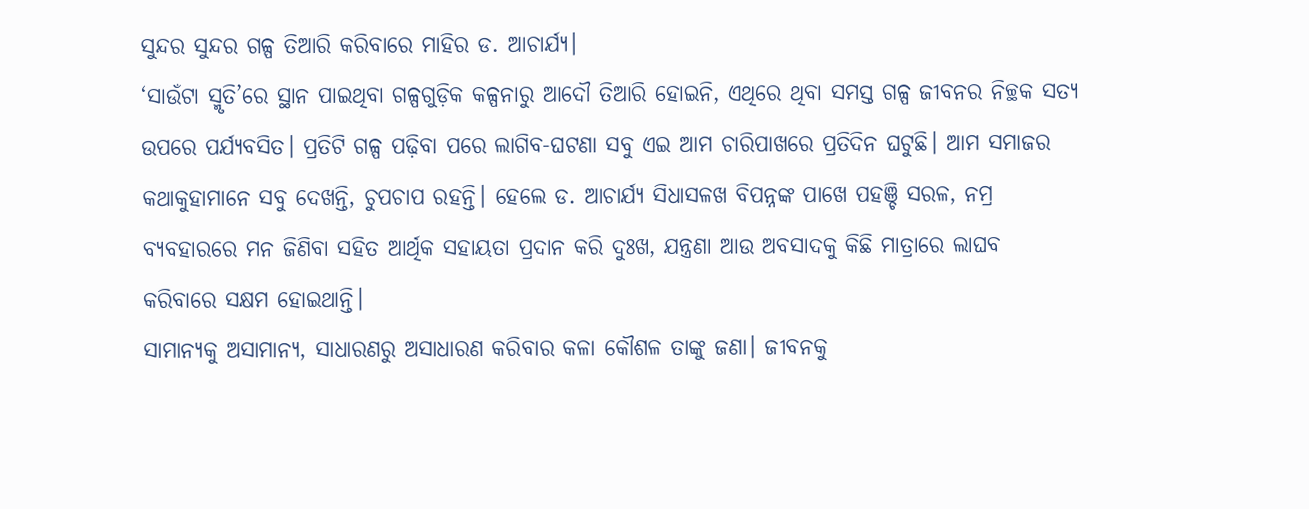ସୁନ୍ଦର ସୁନ୍ଦର ଗଳ୍ପ ତିଆରି କରିବାରେ ମାହିର ଡ. ଆଚାର୍ଯ୍ୟ।
‘ସାଉଁଟା ସ୍ମୃତି’ରେ ସ୍ଥାନ ପାଇଥିବା ଗଳ୍ପଗୁଡ଼ିକ କଳ୍ପନାରୁ ଆଦୌ ତିଆରି ହୋଇନି, ଏଥିରେ ଥିବା ସମସ୍ତ ଗଳ୍ପ ଜୀବନର ନିଚ୍ଛକ ସତ୍ୟ ଉପରେ ପର୍ଯ୍ୟବସିତ। ପ୍ରତିଟି ଗଳ୍ପ ପଢ଼ିବା ପରେ ଲାଗିବ-ଘଟଣା ସବୁ ଏଇ ଆମ ଚାରିପାଖରେ ପ୍ରତିଦିନ ଘଟୁଛି। ଆମ ସମାଜର କଥାକୁହାମାନେ ସବୁ ଦେଖନ୍ତି, ଚୁପଚାପ ରହନ୍ତି। ହେଲେ ଡ. ଆଚାର୍ଯ୍ୟ ସିଧାସଳଖ ବିପନ୍ନଙ୍କ ପାଖେ ପହଞ୍ଚି ସରଳ, ନମ୍ର ବ୍ୟବହାରରେ ମନ ଜିଣିବା ସହିତ ଆର୍ଥିକ ସହାୟତା ପ୍ରଦାନ କରି ଦୁଃଖ, ଯନ୍ତ୍ରଣା ଆଉ ଅବସାଦକୁ କିଛି ମାତ୍ରାରେ ଲାଘବ କରିବାରେ ସକ୍ଷମ ହୋଇଥାନ୍ତି।
ସାମାନ୍ୟକୁ ଅସାମାନ୍ୟ, ସାଧାରଣରୁ ଅସାଧାରଣ କରିବାର କଳା କୌଶଳ ତାଙ୍କୁ ଜଣା। ଜୀବନକୁ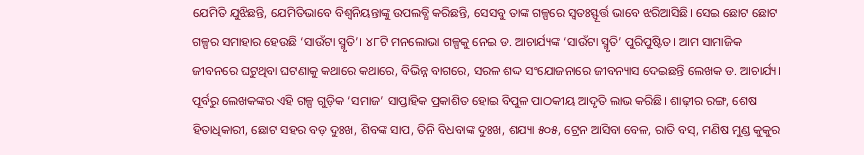ଯେମିତି ଯୁଝିଛନ୍ତି, ଯେମିତିଭାବେ ବିଶ୍ୱନିୟନ୍ତାଙ୍କୁ ଉପଲବ୍ଧି କରିଛନ୍ତି, ସେସବୁ ତାଙ୍କ ଗଳ୍ପରେ ସ୍ୱତଃସ୍ଫୂର୍ତ୍ତ ଭାବେ ଝରିଆସିଛି। ସେଇ ଛୋଟ ଛୋଟ ଗଳ୍ପର ସମାହାର ହେଉଛି ‘ସାଉଁଟା ସ୍ମୃତି’। ୪୮ଟି ମନଲୋଭା ଗଳ୍ପକୁ ନେଇ ଡ. ଆଚାର୍ଯ୍ୟଙ୍କ ‘ସାଉଁଟା ସ୍ମୃତି’ ପୁରିପୁଷ୍ଟିତ। ଆମ ସାମାଜିକ ଜୀବନରେ ଘଟୁଥିବା ଘଟଣାକୁ କଥାରେ କଥାରେ, ବିଭିନ୍ନ ବାଗରେ, ସରଳ ଶଦ୍ଦ ସଂଯୋଜନାରେ ଜୀବନ୍ୟାସ ଦେଇଛନ୍ତି ଲେଖକ ଡ. ଆଚାର୍ଯ୍ୟ। ପୂର୍ବରୁ ଲେଖକଙ୍କର ଏହି ଗଳ୍ପ ଗୁଡ଼ିକ ‘ସମାଜ’ ସାପ୍ତାହିକ ପ୍ରକାଶିତ ହୋଇ ବିପୁଳ ପାଠକୀୟ ଆଦୃତି ଲାଭ କରିଛି। ଶାଢ଼ୀର ରଙ୍ଗ, ଶେଷ ହିତାଧିକାରୀ, ଛୋଟ ସହର ବଡ଼ ଦୁଃଖ, ଶିବଙ୍କ ସାପ, ତିନି ବିଧବାଙ୍କ ଦୁଃଖ, ଶଯ୍ୟା ୫୦୫, ଟ୍ରେନ ଆସିବା ବେଳ, ରାତି ବସ୍, ମଣିଷ ମୁଣ୍ଡ କୁକୁର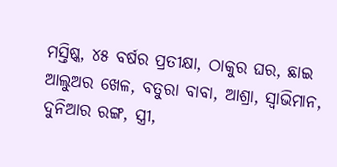ମସ୍ତିଷ୍କ, ୪୫ ବର୍ଷର ପ୍ରତୀକ୍ଷା, ଠାକୁର ଘର, ଛାଇ ଆଲୁଅର ଖେଳ, ବତୁରା ବାବା, ଆଶ୍ରା, ସ୍ୱାଭିମାନ, ଦୁନିଆର ରଙ୍ଗ, ସ୍ତ୍ରୀ,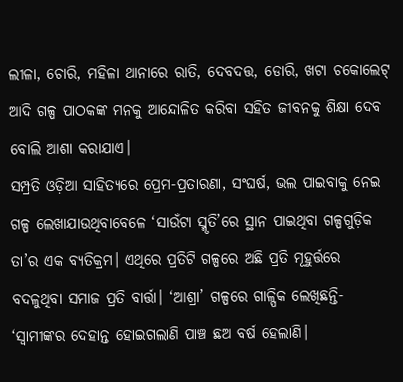ଲୀଳା, ଚୋରି, ମହିଳା ଥାନାରେ ରାତି, ଦେବଦତ୍ତ, ଡୋରି, ଖଟା ଚକୋଲେଟ୍ ଆଦି ଗଳ୍ପ ପାଠକଙ୍କ ମନକୁ ଆନ୍ଦୋଳିତ କରିବା ସହିତ ଜୀବନକୁ ଶିକ୍ଷା ଦେବ ବୋଲି ଆଶା କରାଯାଏ।
ସମ୍ପ୍ରତି ଓଡ଼ିଆ ସାହିତ୍ୟରେ ପ୍ରେମ-ପ୍ରତାରଣା, ସଂଘର୍ଷ, ଭଲ ପାଇବାକୁ ନେଇ ଗଳ୍ପ ଲେଖାଯାଉଥିବାବେଳେ ‘ସାଉଁଟା ସ୍ମୃତି’ରେ ସ୍ଥାନ ପାଇଥିବା ଗଳ୍ପଗୁଡ଼ିକ ତା’ର ଏକ ବ୍ୟତିକ୍ରମ। ଏଥିରେ ପ୍ରତିଟି ଗଳ୍ପରେ ଅଛି ପ୍ରତି ମୂହୁର୍ତ୍ତରେ ବଦଳୁଥିବା ସମାଜ ପ୍ରତି ବାର୍ତ୍ତା। ‘ଆଶ୍ରା’ ଗଳ୍ପରେ ଗାଳ୍ପିକ ଲେଖିଛନ୍ତି- ‘ସ୍ୱାମୀଙ୍କର ଦେହାନ୍ତ ହୋଇଗଲାଣି ପାଞ୍ଚ ଛଅ ବର୍ଷ ହେଲାଣି।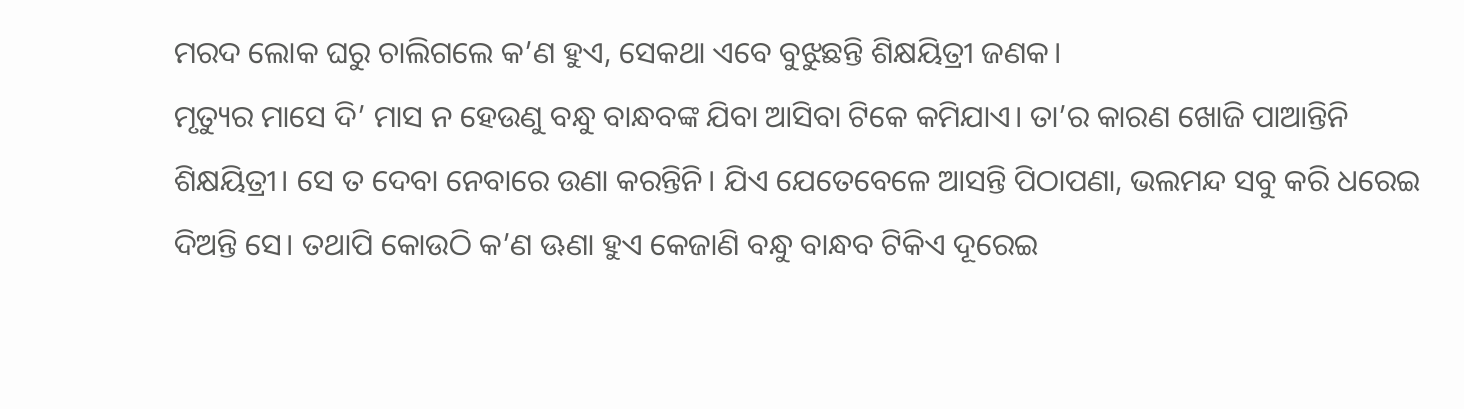ମରଦ ଲୋକ ଘରୁ ଚାଲିଗଲେ କ’ଣ ହୁଏ, ସେକଥା ଏବେ ବୁଝୁଛନ୍ତି ଶିକ୍ଷୟିତ୍ରୀ ଜଣକ।
ମୃତ୍ୟୁର ମାସେ ଦି’ ମାସ ନ ହେଉଣୁ ବନ୍ଧୁ ବାନ୍ଧବଙ୍କ ଯିବା ଆସିବା ଟିକେ କମିଯାଏ। ତା’ର କାରଣ ଖୋଜି ପାଆନ୍ତିନି ଶିକ୍ଷୟିତ୍ରୀ। ସେ ତ ଦେବା ନେବାରେ ଉଣା କରନ୍ତିନି। ଯିଏ ଯେତେବେଳେ ଆସନ୍ତି ପିଠାପଣା, ଭଲମନ୍ଦ ସବୁ କରି ଧରେଇ ଦିଅନ୍ତି ସେ। ତଥାପି କୋଉଠି କ’ଣ ଊଣା ହୁଏ କେଜାଣି ବନ୍ଧୁ ବାନ୍ଧବ ଟିକିଏ ଦୂରେଇ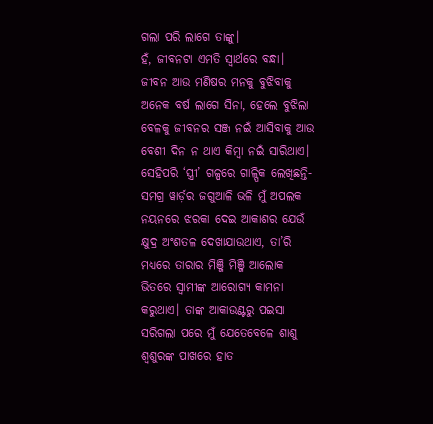ଗଲା ପରି ଲାଗେ ତାଙ୍କୁ।
ହଁ, ଜୀବନଟା ଏମତି ସ୍ୱାର୍ଥରେ ବନ୍ଧା। ଜୀବନ ଆଉ ମଣିଷର ମନକୁ ବୁଝିବାକୁ ଅନେକ ବର୍ଷ ଲାଗେ ସିନା, ହେଲେ ବୁଝିଲା ବେଳକୁ ଜୀବନର ସଞ୍ଜ ନଇଁ ଆସିବାକୁ ଆଉ ବେଶୀ ଦିନ ନ ଥାଏ କିମ୍ବା ନଇଁ ସାରିଥାଏ।
ସେହିପରି ‘ସ୍ତ୍ରୀ’ ଗଳ୍ପରେ ଗାଳ୍ପିକ ଲେଖିଛନ୍ତି- ସମଗ୍ର ୱାର୍ଡ଼ର ଜଗୁଆଳି ଭଳି ମୁଁ ଅପଲକ ନୟନରେ ଝରକା ଦେଇ ଆକାଶର ଯେଉଁ କ୍ଷୁଦ୍ର ଅଂଶତଳ ଦେଖାଯାଉଥାଏ, ତା’ରି ମଧ୍ୟରେ ତାରାର ମିଞ୍ଜି ମିଞ୍ଜି ଆଲୋକ ଭିତରେ ସ୍ୱାମୀଙ୍କ ଆରୋଗ୍ୟ କାମନା କରୁଥାଏ। ତାଙ୍କ ଆକାଉଣ୍ଟରୁ ପଇସା ସରିଗଲା ପରେ ମୁଁ ଯେତେବେଳେ ଶାଶୁ ଶ୍ୱଶୁରଙ୍କ ପାଖରେ ହାତ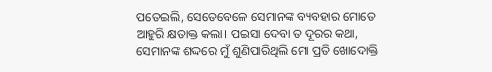ପତେଇଲି, ସେତେବେଳେ ସେମାନଙ୍କ ବ୍ୟବହାର ମୋତେ ଆହୁରି କ୍ଷତାକ୍ତ କଲା। ପଇସା ଦେବା ତ ଦୂରର କଥା, ସେମାନଙ୍କ ଶଦ୍ଦରେ ମୁଁ ଶୁଣିପାରିଥିଲି ମୋ ପ୍ରତି ଖୋଦୋକ୍ତି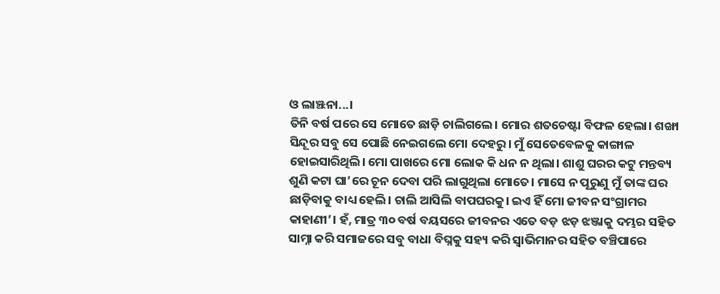ଓ ଲାଞ୍ଝନା...।
ତିନି ବର୍ଷ ପରେ ସେ ମୋତେ ଛାଡ଼ି ଚାଲିଗଲେ। ମୋର ଶତଚେଷ୍ଟା ବିଫଳ ହେଲା। ଶଙ୍ଖା ସିନ୍ଦୂର ସବୁ ସେ ପୋଛି ନେଇଗଲେ ମୋ ଦେହରୁ। ମୁଁ ସେତେବେଳକୁ କାଙ୍ଗାଳ ହୋଇସାରିଥିଲି। ମୋ ପାଖରେ ମୋ ଲୋକ କି ଧନ ନ ଥିଲା। ଶାଶୁ ଘରର କଟୁ ମନ୍ତବ୍ୟ ଶୁଣି କଟା ଘା’ରେ ଚୂନ ଦେବା ପରି ଲାଗୁଥିଲା ମୋତେ। ମାସେ ନ ପୂରୁଣୁ ମୁଁ ତାଙ୍କ ଘର ଛାଡ଼ିବାକୁ ବାଧ୍ୟ ହେଲି। ଚାଲି ଆସିଲି ବାପଘରକୁ। ଇଏ ହିଁ ମୋ ଜୀବନ ସଂଗ୍ରାମର କାହାଣୀ’। ହଁ, ମାତ୍ର ୩୦ ବର୍ଷ ବୟସରେ ଜୀବନର ଏତେ ବଡ଼ ଝଡ଼ ଝଞ୍ଜାକୁ ଦମ୍ଭର ସହିତ ସାମ୍ନା କରି ସମାଜରେ ସବୁ ବାଧା ବିଘ୍ନକୁ ସହ୍ୟ କରି ସ୍ୱାଭିମାନର ସହିତ ବଞ୍ଚିପାରେ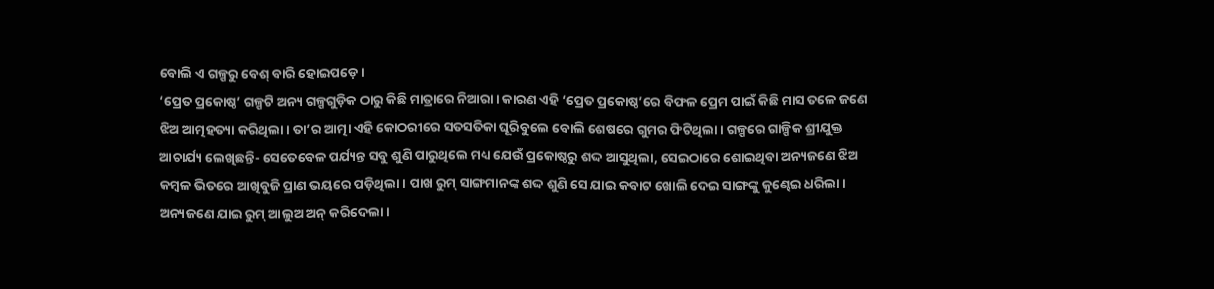ବୋଲି ଏ ଗଳ୍ପରୁ ବେଶ୍ ବାରି ହୋଇପଡ଼େ।
‘ପ୍ରେତ ପ୍ରକୋଷ୍ଠ’ ଗଳ୍ପଟି ଅନ୍ୟ ଗଳ୍ପଗୁଡ଼ିକ ଠାରୁ କିଛି ମାତ୍ରାରେ ନିଆରା। କାରଣ ଏହି ‘ପ୍ରେତ ପ୍ରକୋଷ୍ଠ’ରେ ବିଫଳ ପ୍ରେମ ପାଇଁ କିଛି ମାସ ତଳେ ଜଣେ ଝିଅ ଆତ୍ମହତ୍ୟା କରିଥିଲା। ତା’ର ଆତ୍ମା ଏହି କୋଠରୀରେ ସତସତିକା ଘୂରିବୁଲେ ବୋଲି ଶେଷରେ ଗୁମର ଫିଟିଥିଲା। ଗଳ୍ପରେ ଗାଳ୍ପିକ ଶ୍ରୀଯୁକ୍ତ ଆଚାର୍ଯ୍ୟ ଲେଖିଛନ୍ତି- ସେତେବେଳ ପର୍ଯ୍ୟନ୍ତ ସବୁ ଶୁଣି ପାରୁଥିଲେ ମଧ୍ୟ ଯେଉଁ ପ୍ରକୋଷ୍ଠରୁ ଶଦ୍ଦ ଆସୁଥିଲା, ସେଇଠାରେ ଶୋଇଥିବା ଅନ୍ୟଜଣେ ଝିଅ କମ୍ବଳ ଭିତରେ ଆଖିବୁଜି ପ୍ରାଣ ଭୟରେ ପଡ଼ିଥିଲା। ପାଖ ରୁମ୍ ସାଙ୍ଗମାନଙ୍କ ଶଦ୍ଦ ଶୁଣି ସେ ଯାଇ କବାଟ ଖୋଲି ଦେଇ ସାଙ୍ଗଙ୍କୁ କୁଣ୍ଢେଇ ଧରିଲା।
ଅନ୍ୟଜଣେ ଯାଇ ରୁମ୍ ଆଲୁଅ ଅନ୍ କରିଦେଲା।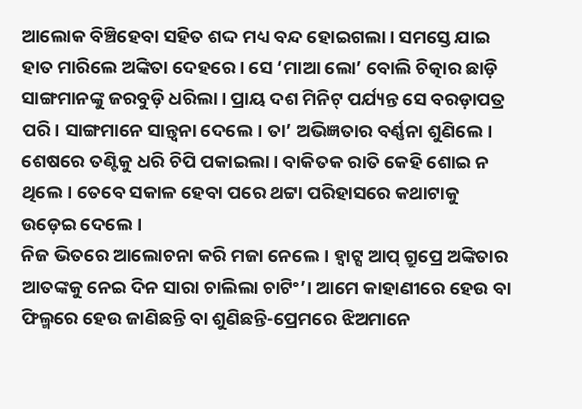ଆଲୋକ ବିଞ୍ଚିହେବା ସହିତ ଶଦ୍ଦ ମଧ୍ୟ ବନ୍ଦ ହୋଇଗଲା। ସମସ୍ତେ ଯାଇ ହାତ ମାରିଲେ ଅଙ୍କିତା ଦେହରେ। ସେ ‘ମାଆ ଲୋ’ ବୋଲି ଚିତ୍କାର ଛାଡ଼ି ସାଙ୍ଗମାନଙ୍କୁ ଜରବୁଡ଼ି ଧରିଲା। ପ୍ରାୟ ଦଶ ମିନିଟ୍ ପର୍ଯ୍ୟନ୍ତ ସେ ବରଡ଼ାପତ୍ର ପରି। ସାଙ୍ଗମାନେ ସାନ୍ତ୍ୱନା ଦେଲେ। ତା’ ଅଭିଜ୍ଞତାର ବର୍ଣ୍ଣନା ଶୁଣିଲେ। ଶେଷରେ ତଣ୍ଟିକୁ ଧରି ଚିପି ପକାଇଲା। ବାକିତକ ରାତି କେହି ଶୋଇ ନ ଥିଲେ। ତେବେ ସକାଳ ହେବା ପରେ ଥଟ୍ଟା ପରିହାସରେ କଥାଟାକୁ ଉଡ଼େଇ ଦେଲେ।
ନିଜ ଭିତରେ ଆଲୋଚନା କରି ମଜା ନେଲେ। ହ୍ୱାଟ୍ସ ଆପ୍ ଗ୍ରୁପ୍ରେ ଅଙ୍କିତାର ଆତଙ୍କକୁ ନେଇ ଦିନ ସାରା ଚାଲିଲା ଚାଟିଂ’। ଆମେ କାହାଣୀରେ ହେଉ ବା ଫିଲ୍ମରେ ହେଉ ଜାଣିଛନ୍ତି ବା ଶୁଣିଛନ୍ତି-ପ୍ରେମରେ ଝିଅମାନେ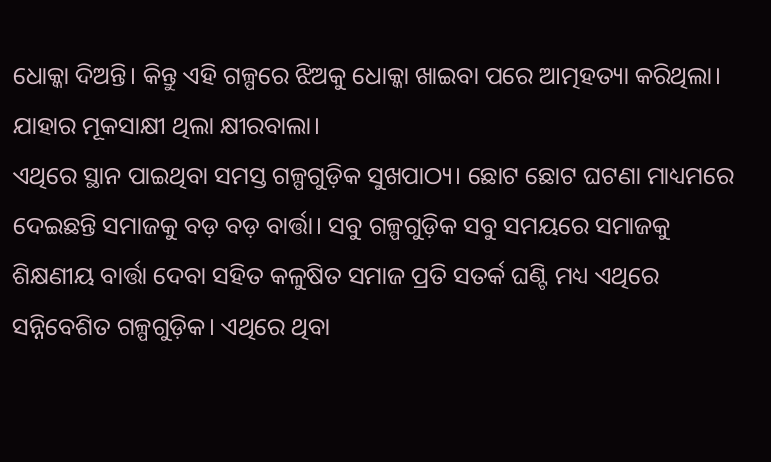ଧୋକ୍କା ଦିଅନ୍ତି। କିନ୍ତୁ ଏହି ଗଳ୍ପରେ ଝିଅକୁ ଧୋକ୍କା ଖାଇବା ପରେ ଆତ୍ମହତ୍ୟା କରିଥିଲା। ଯାହାର ମୂକସାକ୍ଷୀ ଥିଲା କ୍ଷୀରବାଲା।
ଏଥିରେ ସ୍ଥାନ ପାଇଥିବା ସମସ୍ତ ଗଳ୍ପଗୁଡ଼ିକ ସୁଖପାଠ୍ୟ। ଛୋଟ ଛୋଟ ଘଟଣା ମାଧ୍ୟମରେ ଦେଇଛନ୍ତି ସମାଜକୁ ବଡ଼ ବଡ଼ ବାର୍ତ୍ତା। ସବୁ ଗଳ୍ପଗୁଡ଼ିକ ସବୁ ସମୟରେ ସମାଜକୁ ଶିକ୍ଷଣୀୟ ବାର୍ତ୍ତା ଦେବା ସହିତ କଳୁଷିତ ସମାଜ ପ୍ରତି ସତର୍କ ଘଣ୍ଟି ମଧ୍ୟ ଏଥିରେ ସନ୍ନିବେଶିତ ଗଳ୍ପଗୁଡ଼ିକ। ଏଥିରେ ଥିବା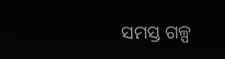ସମସ୍ତ ଗଳ୍ପ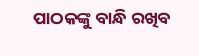ପାଠକଙ୍କୁ ବାନ୍ଧି ରଖିବ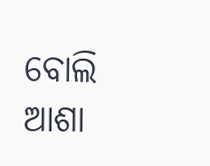ବୋଲି ଆଶା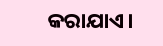କରାଯାଏ।